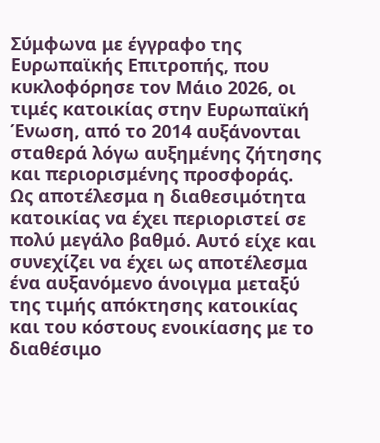Σύμφωνα με έγγραφο της Ευρωπαϊκής Επιτροπής, που κυκλοφόρησε τον Μάιο 2026, οι τιμές κατοικίας στην Ευρωπαϊκή Ένωση, από το 2014 αυξάνονται σταθερά λόγω αυξημένης ζήτησης και περιορισμένης προσφοράς.
Ως αποτέλεσμα η διαθεσιμότητα κατοικίας να έχει περιοριστεί σε πολύ μεγάλο βαθμό. Αυτό είχε και συνεχίζει να έχει ως αποτέλεσμα ένα αυξανόμενο άνοιγμα μεταξύ της τιμής απόκτησης κατοικίας και του κόστους ενοικίασης με το διαθέσιμο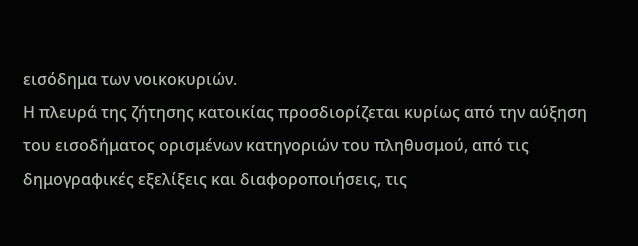εισόδημα των νοικοκυριών.
Η πλευρά της ζήτησης κατοικίας προσδιορίζεται κυρίως από την αύξηση του εισοδήματος ορισμένων κατηγοριών του πληθυσμού, από τις δημογραφικές εξελίξεις και διαφοροποιήσεις, τις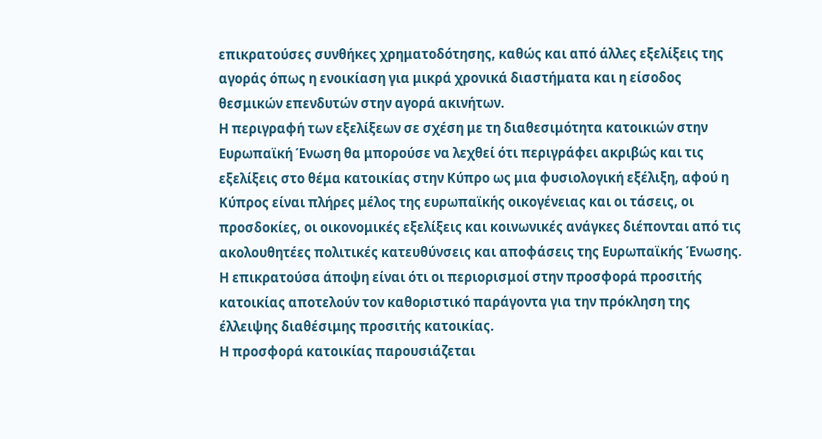επικρατούσες συνθήκες χρηματοδότησης, καθώς και από άλλες εξελίξεις της αγοράς όπως η ενοικίαση για μικρά χρονικά διαστήματα και η είσοδος θεσμικών επενδυτών στην αγορά ακινήτων.
Η περιγραφή των εξελίξεων σε σχέση με τη διαθεσιμότητα κατοικιών στην Ευρωπαϊκή Ένωση θα μπορούσε να λεχθεί ότι περιγράφει ακριβώς και τις εξελίξεις στο θέμα κατοικίας στην Κύπρο ως μια φυσιολογική εξέλιξη, αφού η Κύπρος είναι πλήρες μέλος της ευρωπαϊκής οικογένειας και οι τάσεις, οι προσδοκίες, οι οικονομικές εξελίξεις και κοινωνικές ανάγκες διέπονται από τις ακολουθητέες πολιτικές κατευθύνσεις και αποφάσεις της Ευρωπαϊκής Ένωσης.
Η επικρατούσα άποψη είναι ότι οι περιορισμοί στην προσφορά προσιτής κατοικίας αποτελούν τον καθοριστικό παράγοντα για την πρόκληση της έλλειψης διαθέσιμης προσιτής κατοικίας.
Η προσφορά κατοικίας παρουσιάζεται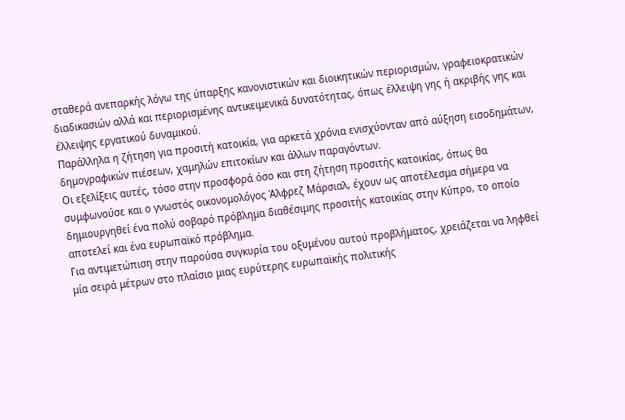σταθερά ανεπαρκής λόγω της ύπαρξης κανονιστικών και διοικητικών περιορισμών, γραφειοκρατικών διαδικασιών αλλά και περιορισμένης αντικειμενικά δυνατότητας, όπως έλλειψη γης ή ακριβής γης και έλλειψης εργατικού δυναμικού.
Παράλληλα η ζήτηση για προσιτή κατοικία, για αρκετά χρόνια ενισχύονταν από αύξηση εισοδημάτων, δημογραφικών πιέσεων, χαμηλών επιτοκίων και άλλων παραγόντων.
Οι εξελίξεις αυτές, τόσο στην προσφορά όσο και στη ζήτηση προσιτής κατοικίας, όπως θα συμφωνούσε και ο γνωστός οικονομολόγος Άλφρεζ Μάρσιαλ, έχουν ως αποτέλεσμα σήμερα να δημιουργηθεί ένα πολύ σοβαρό πρόβλημα διαθέσιμης προσιτής κατοικίας στην Κύπρο, το οποίο αποτελεί και ένα ευρωπαϊκό πρόβλημα.
Για αντιμετώπιση στην παρούσα συγκυρία του οξυμένου αυτού προβλήματος, χρειάζεται να ληφθεί μία σειρά μέτρων στο πλαίσιο μιας ευρύτερης ευρωπαϊκής πολιτικής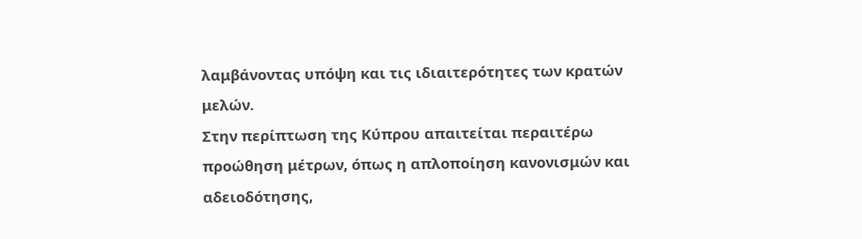λαμβάνοντας υπόψη και τις ιδιαιτερότητες των κρατών μελών.
Στην περίπτωση της Κύπρου απαιτείται περαιτέρω προώθηση μέτρων, όπως η απλοποίηση κανονισμών και αδειοδότησης,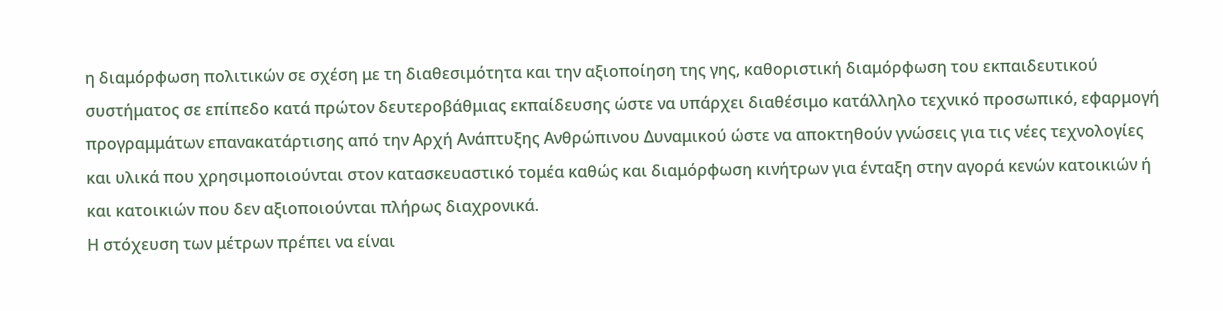η διαμόρφωση πολιτικών σε σχέση με τη διαθεσιμότητα και την αξιοποίηση της γης, καθοριστική διαμόρφωση του εκπαιδευτικού συστήματος σε επίπεδο κατά πρώτον δευτεροβάθμιας εκπαίδευσης ώστε να υπάρχει διαθέσιμο κατάλληλο τεχνικό προσωπικό, εφαρμογή προγραμμάτων επανακατάρτισης από την Αρχή Ανάπτυξης Ανθρώπινου Δυναμικού ώστε να αποκτηθούν γνώσεις για τις νέες τεχνολογίες και υλικά που χρησιμοποιούνται στον κατασκευαστικό τομέα καθώς και διαμόρφωση κινήτρων για ένταξη στην αγορά κενών κατοικιών ή και κατοικιών που δεν αξιοποιούνται πλήρως διαχρονικά.
Η στόχευση των μέτρων πρέπει να είναι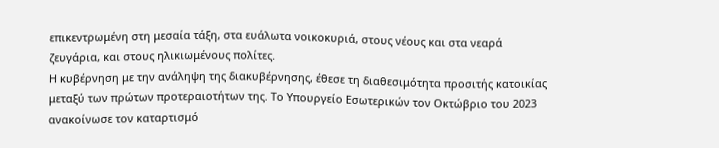επικεντρωμένη στη μεσαία τάξη, στα ευάλωτα νοικοκυριά, στους νέους και στα νεαρά ζευγάρια, και στους ηλικιωμένους πολίτες.
Η κυβέρνηση με την ανάληψη της διακυβέρνησης, έθεσε τη διαθεσιμότητα προσιτής κατοικίας μεταξύ των πρώτων προτεραιοτήτων της. Το Υπουργείο Εσωτερικών τον Οκτώβριο του 2023 ανακοίνωσε τον καταρτισμό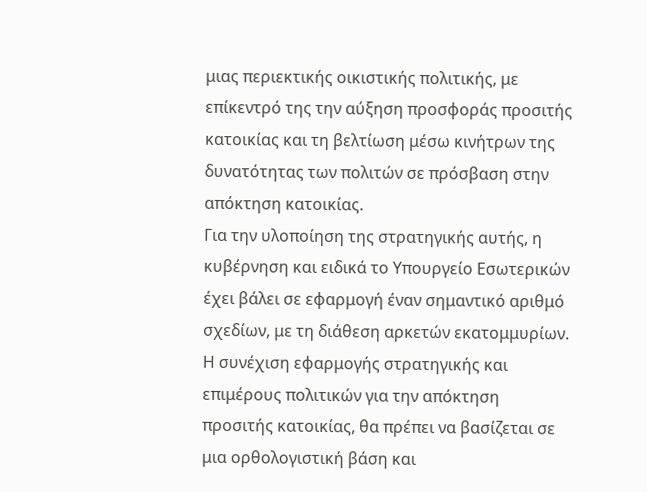μιας περιεκτικής οικιστικής πολιτικής, με επίκεντρό της την αύξηση προσφοράς προσιτής κατοικίας και τη βελτίωση μέσω κινήτρων της δυνατότητας των πολιτών σε πρόσβαση στην απόκτηση κατοικίας.
Για την υλοποίηση της στρατηγικής αυτής, η κυβέρνηση και ειδικά το Υπουργείο Εσωτερικών έχει βάλει σε εφαρμογή έναν σημαντικό αριθμό σχεδίων, με τη διάθεση αρκετών εκατομμυρίων.
Η συνέχιση εφαρμογής στρατηγικής και επιμέρους πολιτικών για την απόκτηση προσιτής κατοικίας, θα πρέπει να βασίζεται σε μια ορθολογιστική βάση και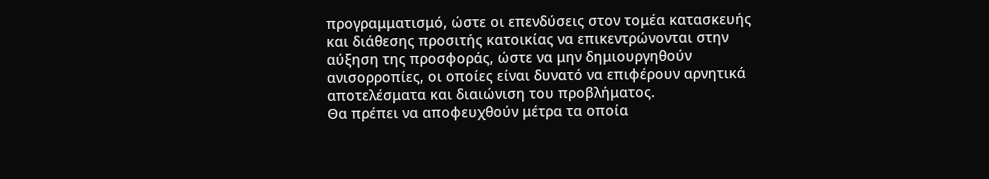προγραμματισμό, ώστε οι επενδύσεις στον τομέα κατασκευής και διάθεσης προσιτής κατοικίας να επικεντρώνονται στην αύξηση της προσφοράς, ώστε να μην δημιουργηθούν ανισορροπίες, οι οποίες είναι δυνατό να επιφέρουν αρνητικά αποτελέσματα και διαιώνιση του προβλήματος.
Θα πρέπει να αποφευχθούν μέτρα τα οποία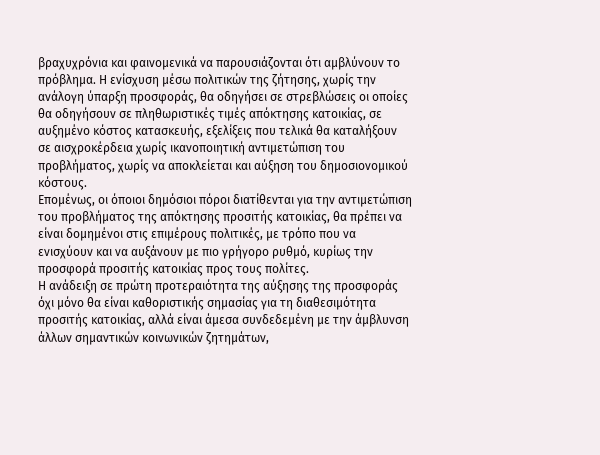βραχυχρόνια και φαινομενικά να παρουσιάζονται ότι αμβλύνουν το πρόβλημα. Η ενίσχυση μέσω πολιτικών της ζήτησης, χωρίς την ανάλογη ύπαρξη προσφοράς, θα οδηγήσει σε στρεβλώσεις οι οποίες θα οδηγήσουν σε πληθωριστικές τιμές απόκτησης κατοικίας, σε αυξημένο κόστος κατασκευής, εξελίξεις που τελικά θα καταλήξουν σε αισχροκέρδεια χωρίς ικανοποιητική αντιμετώπιση του προβλήματος, χωρίς να αποκλείεται και αύξηση του δημοσιονομικού κόστους.
Επομένως, οι όποιοι δημόσιοι πόροι διατίθενται για την αντιμετώπιση του προβλήματος της απόκτησης προσιτής κατοικίας, θα πρέπει να είναι δομημένοι στις επιμέρους πολιτικές, με τρόπο που να ενισχύουν και να αυξάνουν με πιο γρήγορο ρυθμό, κυρίως την προσφορά προσιτής κατοικίας προς τους πολίτες.
Η ανάδειξη σε πρώτη προτεραιότητα της αύξησης της προσφοράς όχι μόνο θα είναι καθοριστικής σημασίας για τη διαθεσιμότητα προσιτής κατοικίας, αλλά είναι άμεσα συνδεδεμένη με την άμβλυνση άλλων σημαντικών κοινωνικών ζητημάτων,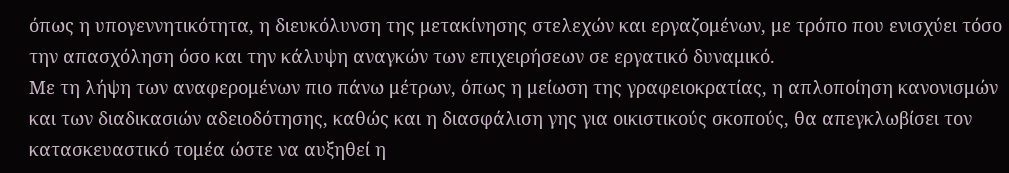όπως η υπογεννητικότητα, η διευκόλυνση της μετακίνησης στελεχών και εργαζομένων, με τρόπο που ενισχύει τόσο την απασχόληση όσο και την κάλυψη αναγκών των επιχειρήσεων σε εργατικό δυναμικό.
Με τη λήψη των αναφερομένων πιο πάνω μέτρων, όπως η μείωση της γραφειοκρατίας, η απλοποίηση κανονισμών και των διαδικασιών αδειοδότησης, καθώς και η διασφάλιση γης για οικιστικούς σκοπούς, θα απεγκλωβίσει τον κατασκευαστικό τομέα ώστε να αυξηθεί η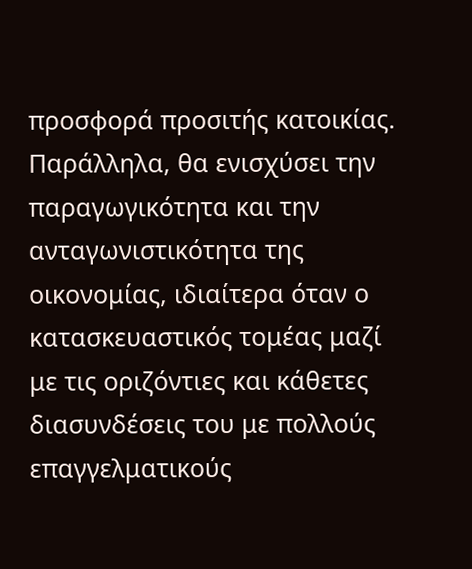προσφορά προσιτής κατοικίας. Παράλληλα, θα ενισχύσει την παραγωγικότητα και την ανταγωνιστικότητα της οικονομίας, ιδιαίτερα όταν ο κατασκευαστικός τομέας μαζί με τις οριζόντιες και κάθετες διασυνδέσεις του με πολλούς επαγγελματικούς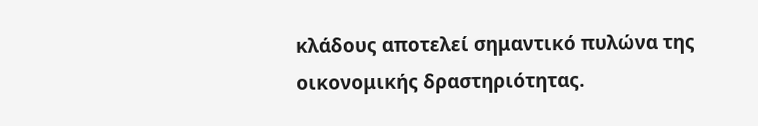κλάδους αποτελεί σημαντικό πυλώνα της οικονομικής δραστηριότητας.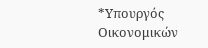*Υπουργός Οικονομικών